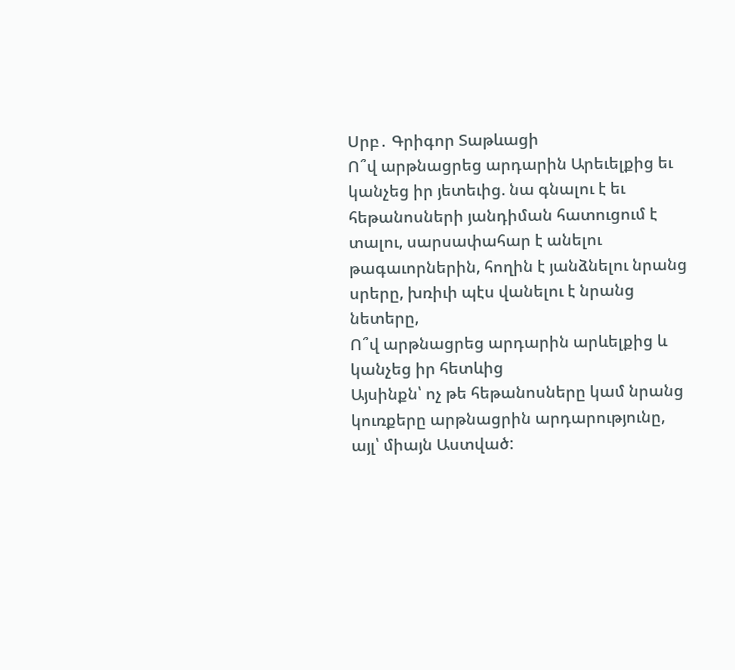Սրբ․ Գրիգոր Տաթևացի
Ո՞վ արթնացրեց արդարին Արեւելքից եւ կանչեց իր յետեւից. նա գնալու է եւ հեթանոսների յանդիման հատուցում է տալու, սարսափահար է անելու թագաւորներին, հողին է յանձնելու նրանց սրերը, խռիւի պէս վանելու է նրանց նետերը,
Ո՞վ արթնացրեց արդարին արևելքից և կանչեց իր հետևից
Այսինքն՝ ոչ թե հեթանոսները կամ նրանց կուռքերը արթնացրին արդարությունը, այլ՝ միայն Աստված: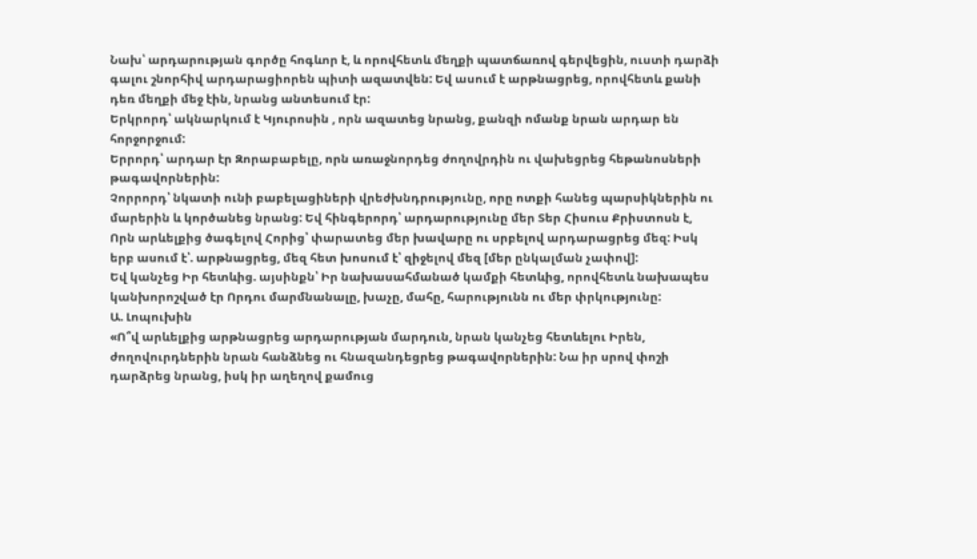Նախ՝ արդարության գործը հոգևոր է, և որովհետև մեղքի պատճառով գերվեցին, ուստի դարձի գալու շնորհիվ արդարացիորեն պիտի ազատվեն: Եվ ասում է արթնացրեց, որովհետև քանի դեռ մեղքի մեջ էին, նրանց անտեսում էր:
Երկրորդ՝ ակնարկում է Կյուրոսին , որն ազատեց նրանց, քանզի ոմանք նրան արդար են հորջորջում:
Երրորդ՝ արդար էր Զորաբաբելը, որն առաջնորդեց ժողովրդին ու վախեցրեց հեթանոսների թագավորներին:
Չորրորդ՝ նկատի ունի բաբելացիների վրեժխնդրությունը, որը ոտքի հանեց պարսիկներին ու մարերին և կործանեց նրանց: Եվ հինգերորդ՝ արդարությունը մեր Տեր Հիսուս Քրիստոսն է, Որն արևելքից ծագելով Հորից՝ փարատեց մեր խավարը ու սրբելով արդարացրեց մեզ: Իսկ երբ ասում է՝. արթնացրեց, մեզ հետ խոսում է՝ զիջելով մեզ [մեր ընկալման չափով]:
Եվ կանչեց Իր հետևից. այսինքն՝ Իր նախասահմանած կամքի հետևից, որովհետև նախապես կանխորոշված էր Որդու մարմնանալը, խաչը, մահը, հարությունն ու մեր փրկությունը:
Ա. Լոպուխին
«Ո՞վ արևելքից արթնացրեց արդարության մարդուն, նրան կանչեց հետևելու Իրեն, ժողովուրդներին նրան հանձնեց ու հնազանդեցրեց թագավորներին: Նա իր սրով փոշի դարձրեց նրանց, իսկ իր աղեղով քամուց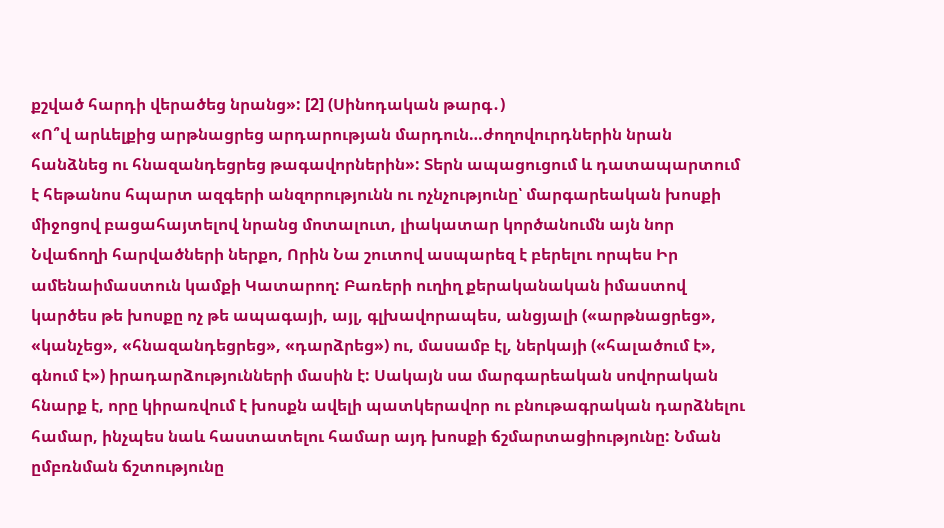քշված հարդի վերածեց նրանց»: [2] (Սինոդական թարգ․)
«Ո՞վ արևելքից արթնացրեց արդարության մարդուն…ժողովուրդներին նրան հանձնեց ու հնազանդեցրեց թագավորներին»: Տերն ապացուցում և դատապարտում է հեթանոս հպարտ ազգերի անզորությունն ու ոչնչությունը՝ մարգարեական խոսքի միջոցով բացահայտելով նրանց մոտալուտ, լիակատար կործանումն այն նոր Նվաճողի հարվածների ներքո, Որին Նա շուտով ասպարեզ է բերելու որպես Իր ամենաիմաստուն կամքի Կատարող: Բառերի ուղիղ քերականական իմաստով կարծես թե խոսքը ոչ թե ապագայի, այլ, գլխավորապես, անցյալի («արթնացրեց», «կանչեց», «հնազանդեցրեց», «դարձրեց») ու, մասամբ էլ, ներկայի («հալածում է», գնում է») իրադարձությունների մասին է: Սակայն սա մարգարեական սովորական հնարք է, որը կիրառվում է խոսքն ավելի պատկերավոր ու բնութագրական դարձնելու համար, ինչպես նաև հաստատելու համար այդ խոսքի ճշմարտացիությունը: Նման ըմբռնման ճշտությունը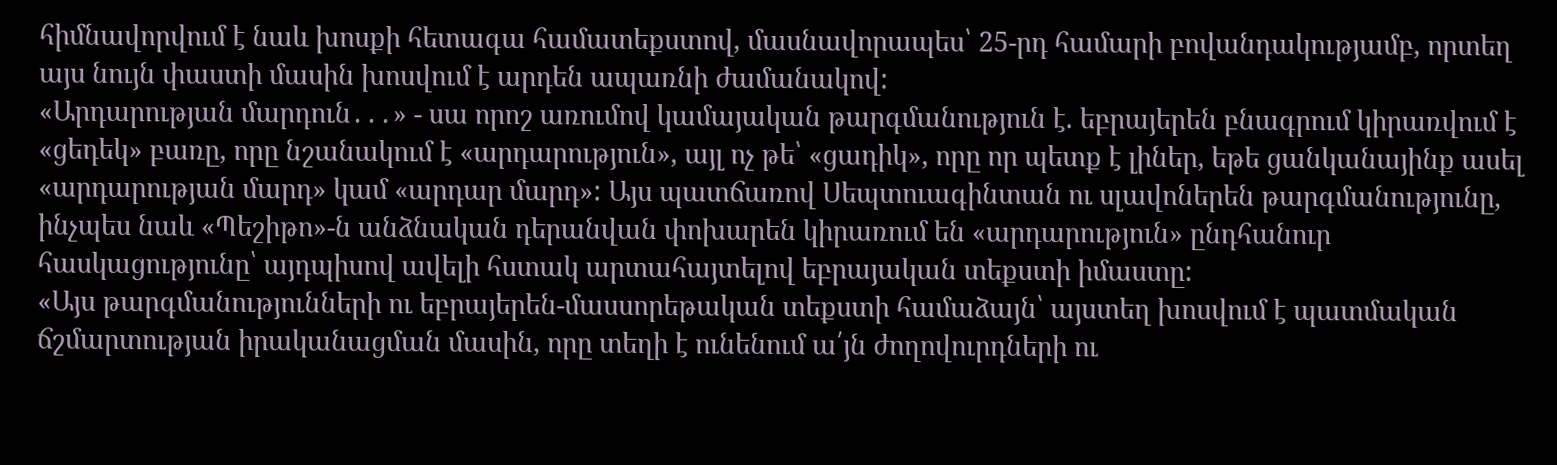հիմնավորվում է նաև խոսքի հետագա համատեքստով, մասնավորապես՝ 25-րդ համարի բովանդակությամբ, որտեղ այս նույն փաստի մասին խոսվում է արդեն ապառնի ժամանակով:
«Արդարության մարդուն․․․» - սա որոշ առումով կամայական թարգմանություն է. եբրայերեն բնագրում կիրառվում է «ցեդեկ» բառը, որը նշանակում է «արդարություն», այլ ոչ թե՝ «ցադիկ», որը որ պետք է լիներ, եթե ցանկանայինք ասել «արդարության մարդ» կամ «արդար մարդ»: Այս պատճառով Սեպտուագինտան ու սլավոներեն թարգմանությունը, ինչպես նաև «Պեշիթո»-ն անձնական դերանվան փոխարեն կիրառում են «արդարություն» ընդհանուր հասկացությունը՝ այդպիսով ավելի հստակ արտահայտելով եբրայական տեքստի իմաստը:
«Այս թարգմանությունների ու եբրայերեն-մասսորեթական տեքստի համաձայն՝ այստեղ խոսվում է պատմական ճշմարտության իրականացման մասին, որը տեղի է ունենում ա՛յն ժողովուրդների ու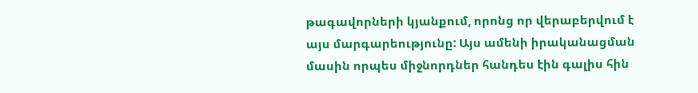թագավորների կյանքում, որոնց որ վերաբերվում է այս մարգարեությունը: Այս ամենի իրականացման մասին որպես միջնորդներ հանդես էին գալիս հին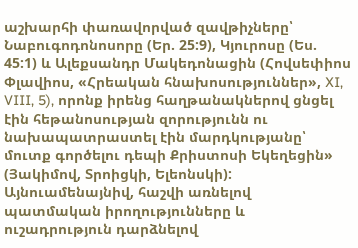աշխարհի փառավորված զավթիչները՝ Նաբուգոդոնոսորը (Եր. 25:9), Կյուրոսը (Ես. 45:1) և Ալեքսանդր Մակեդոնացին (Հովսեփիոս Փլավիոս, «Հրեական հնախոսություններ», XI, VIII, 5), որոնք իրենց հաղթանակներով ցնցել էին հեթանոսության զորությունն ու նախապատրաստել էին մարդկությանը՝ մուտք գործելու դեպի Քրիստոսի Եկեղեցին» (Յակիմով, Տրոիցկի, Ելեոնսկի):
Այնուամենայնիվ, հաշվի առնելով պատմական իրողությունները և ուշադրություն դարձնելով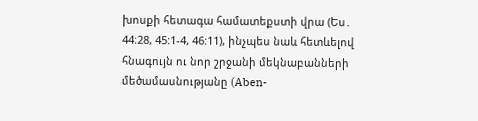խոսքի հետագա համատեքստի վրա (Ես․ 44։28, 45:1-4, 46:11), ինչպես նաև հետևելով հնագույն ու նոր շրջանի մեկնաբանների մեծամասնությանը (Aben-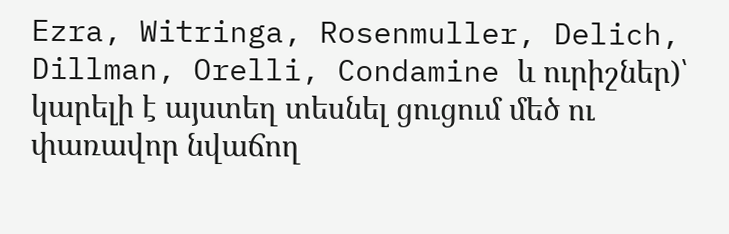Ezra, Witringa, Rosenmuller, Delich, Dillman, Orelli, Condamine և ուրիշներ)՝ կարելի է այստեղ տեսնել ցուցում մեծ ու փառավոր նվաճող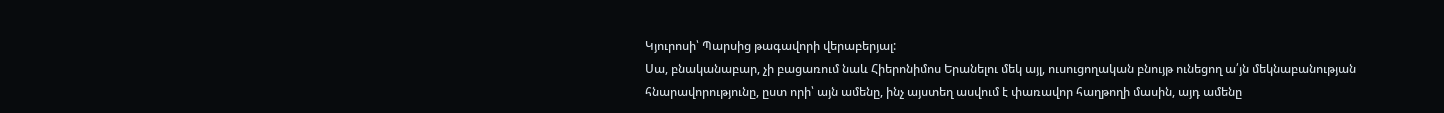Կյուրոսի՝ Պարսից թագավորի վերաբերյալ:
Սա, բնականաբար, չի բացառում նաև Հիերոնիմոս Երանելու մեկ այլ, ուսուցողական բնույթ ունեցող ա՛յն մեկնաբանության հնարավորությունը, ըստ որի՝ այն ամենը, ինչ այստեղ ասվում է փառավոր հաղթողի մասին, այդ ամենը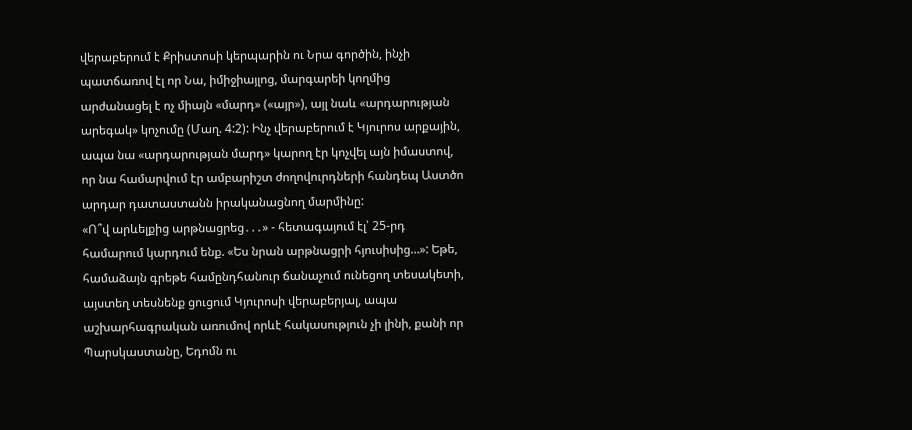վերաբերում է Քրիստոսի կերպարին ու Նրա գործին, ինչի պատճառով էլ որ Նա, իմիջիայլոց, մարգարեի կողմից արժանացել է ոչ միայն «մարդ» («այր»), այլ նաև «արդարության արեգակ» կոչումը (Մաղ. 4:2): Ինչ վերաբերում է Կյուրոս արքային, ապա նա «արդարության մարդ» կարող էր կոչվել այն իմաստով, որ նա համարվում էր ամբարիշտ ժողովուրդների հանդեպ Աստծո արդար դատաստանն իրականացնող մարմինը:
«Ո՞վ արևելքից արթնացրեց․․․» - հետագայում էլ՝ 25-րդ համարում կարդում ենք. «Ես նրան արթնացրի հյուսիսից…»: Եթե, համաձայն գրեթե համընդհանուր ճանաչում ունեցող տեսակետի, այստեղ տեսնենք ցուցում Կյուրոսի վերաբերյալ, ապա աշխարհագրական առումով որևէ հակասություն չի լինի, քանի որ Պարսկաստանը, Եդոմն ու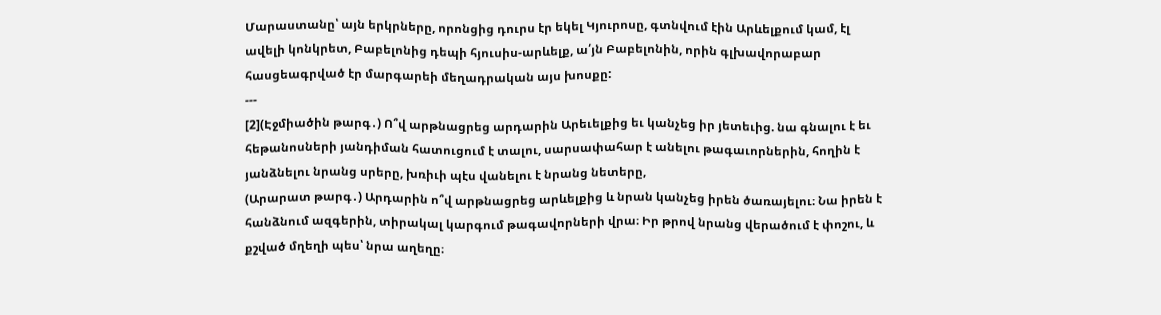Մարաստանը՝ այն երկրները, որոնցից դուրս էր եկել Կյուրոսը, գտնվում էին Արևելքում կամ, էլ ավելի կոնկրետ, Բաբելոնից դեպի հյուսիս-արևելք, ա՛յն Բաբելոնին, որին գլխավորաբար հասցեագրված էր մարգարեի մեղադրական այս խոսքը:
---
[2](Էջմիածին թարգ․) Ո՞վ արթնացրեց արդարին Արեւելքից եւ կանչեց իր յետեւից. նա գնալու է եւ հեթանոսների յանդիման հատուցում է տալու, սարսափահար է անելու թագաւորներին, հողին է յանձնելու նրանց սրերը, խռիւի պէս վանելու է նրանց նետերը,
(Արարատ թարգ․) Արդարին ո՞վ արթնացրեց արևելքից և նրան կանչեց իրեն ծառայելու։ Նա իրեն է հանձնում ազգերին, տիրակալ կարգում թագավորների վրա։ Իր թրով նրանց վերածում է փոշու, և քշված մղեղի պես՝ նրա աղեղը։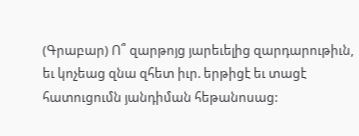(Գրաբար) Ո՞ զարթոյց յարեւելից զարդարութիւն, եւ կոչեաց զնա զհետ իւր. երթիցէ եւ տացէ հատուցումն յանդիման հեթանոսաց: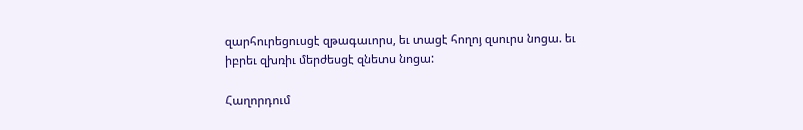զարհուրեցուսցէ զթագաւորս, եւ տացէ հողոյ զսուրս նոցա. եւ իբրեւ զխռիւ մերժեսցէ զնետս նոցա:

Հաղորդում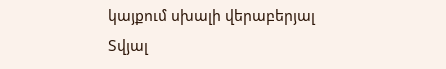կայքում սխալի վերաբերյալ
Տվյալ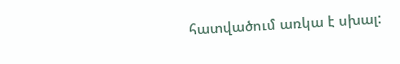հատվածում առկա է սխալ: